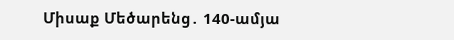Միսաք Մեծարենց․ 140-ամյա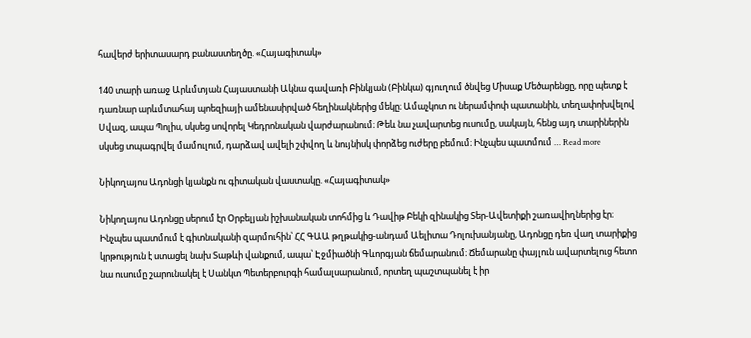հավերժ երիտասարդ բանաստեղծը. «Հայագիտակ»

140 տարի առաջ Արևմտյան Հայաստանի Ակնա գավառի Բինկյան (Բինկա) գյուղում ծնվեց Միսաք Մեծարենցը, որը պետք է դառնար արևմտահայ պոեզիայի ամենասիրված հեղինակներից մեկը։ Ամաչկոտ ու ներամփոփ պատանին, տեղափոխվելով Սվազ, ապա Պոլիս, սկսեց սովորել Կեդրոնական վարժարանում։ Թեև նա չավարտեց ուսումը, սակայն, հենց այդ տարիներին սկսեց տպագրվել մամուլում, դարձավ ավելի շփվող և նույնիսկ փորձեց ուժերը բեմում։ Ինչպես պատմում … Read more

Նիկողայոս Ադոնցի կյանքն ու գիտական վաստակը. «Հայագիտակ»

Նիկողայոս Ադոնցը սերում էր Օրբելյան իշխանական տոհմից և Դավիթ Բեկի զինակից Տեր-Ավետիքի շառավիղներից էր։ Ինչպես պատմում է գիտնականի զարմուհին՝ ՀՀ ԳԱԱ թղթակից-անդամ Աելիտա Դոլուխանյանը, Ադոնցը դեռ վաղ տարիքից կրթություն է ստացել նախ Տաթևի վանքում, ապա՝ Էջմիածնի Գևորգյան ճեմարանում։ Ճեմարանը փայլուն ավարտելուց հետո նա ուսումը շարունակել է Սանկտ Պետերբուրգի համալսարանում, որտեղ պաշտպանել է իր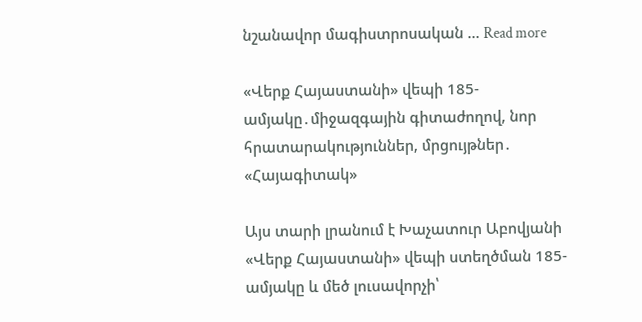նշանավոր մագիստրոսական … Read more

«Վերք Հայաստանի» վեպի 185-ամյակը․միջազգային գիտաժողով, նոր հրատարակություններ, մրցույթներ․ «Հայագիտակ»

Այս տարի լրանում է Խաչատուր Աբովյանի «Վերք Հայաստանի» վեպի ստեղծման 185-ամյակը և մեծ լուսավորչի՝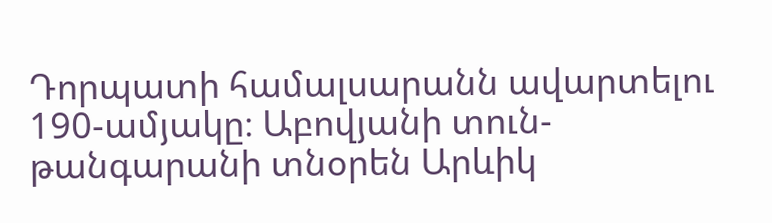Դորպատի համալսարանն ավարտելու 190-ամյակը։ Աբովյանի տուն-թանգարանի տնօրեն Արևիկ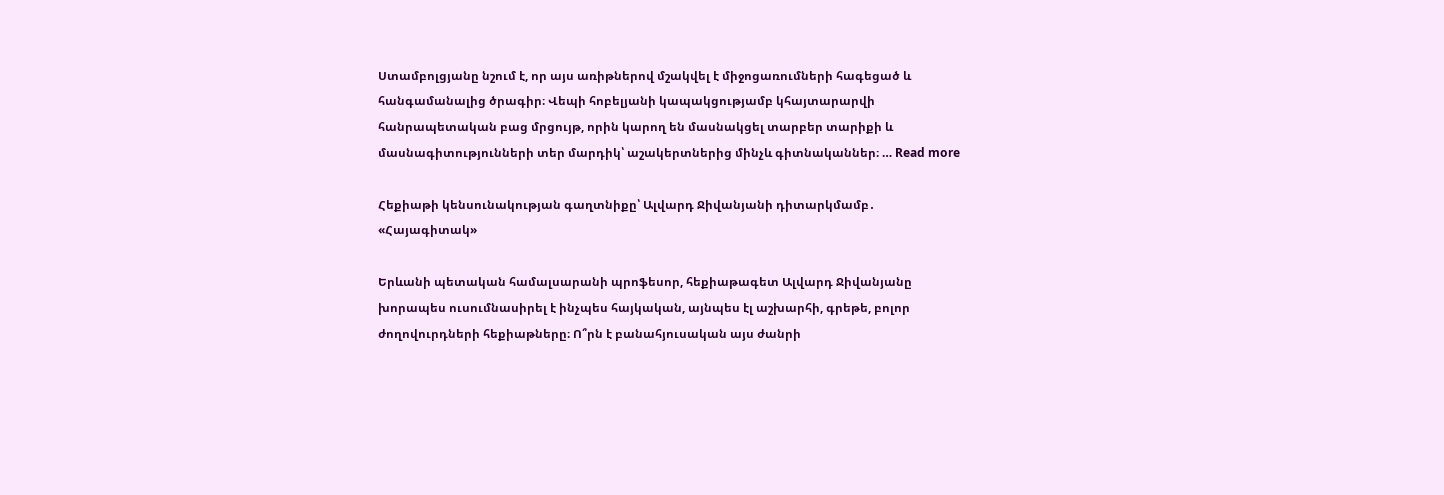Ստամբոլցյանը նշում է, որ այս առիթներով մշակվել է միջոցառումների հագեցած և հանգամանալից ծրագիր։ Վեպի հոբելյանի կապակցությամբ կհայտարարվի հանրապետական բաց մրցույթ, որին կարող են մասնակցել տարբեր տարիքի և մասնագիտությունների տեր մարդիկ՝ աշակերտներից մինչև գիտնականներ։ … Read more

Հեքիաթի կենսունակության գաղտնիքը՝ Ալվարդ Ջիվանյանի դիտարկմամբ․ «Հայագիտակ»

Երևանի պետական համալսարանի պրոֆեսոր, հեքիաթագետ Ալվարդ Ջիվանյանը խորապես ուսումնասիրել է ինչպես հայկական, այնպես էլ աշխարհի, գրեթե, բոլոր ժողովուրդների հեքիաթները։ Ո՞րն է բանահյուսական այս ժանրի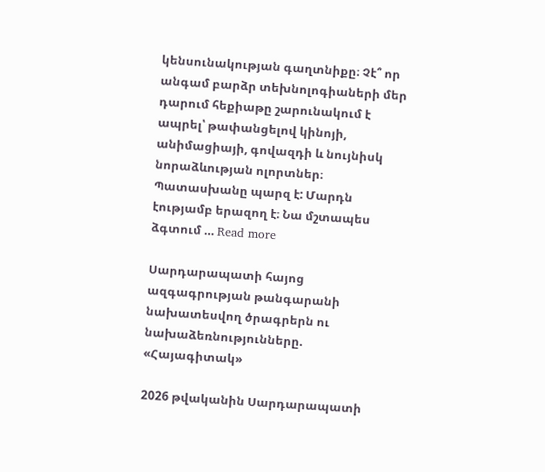կենսունակության գաղտնիքը։ Չէ՞ որ անգամ բարձր տեխնոլոգիաների մեր դարում հեքիաթը շարունակում է ապրել՝ թափանցելով կինոյի, անիմացիայի, գովազդի և նույնիսկ նորաձևության ոլորտներ։ Պատասխանը պարզ է: Մարդն էությամբ երազող է։ Նա մշտապես ձգտում … Read more

Սարդարապատի հայոց ազգագրության թանգարանի նախատեսվող ծրագրերն ու նախաձեռնությունները. «Հայագիտակ»

2026 թվականին Սարդարապատի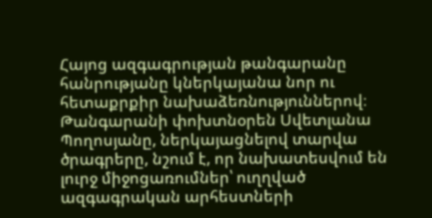Հայոց ազգագրության թանգարանը հանրությանը կներկայանա նոր ու հետաքրքիր նախաձեռնություններով։ Թանգարանի փոխտնօրեն Սվետլանա Պողոսյանը, ներկայացնելով տարվա ծրագրերը, նշում է, որ նախատեսվում են լուրջ միջոցառումներ՝ ուղղված ազգագրական արհեստների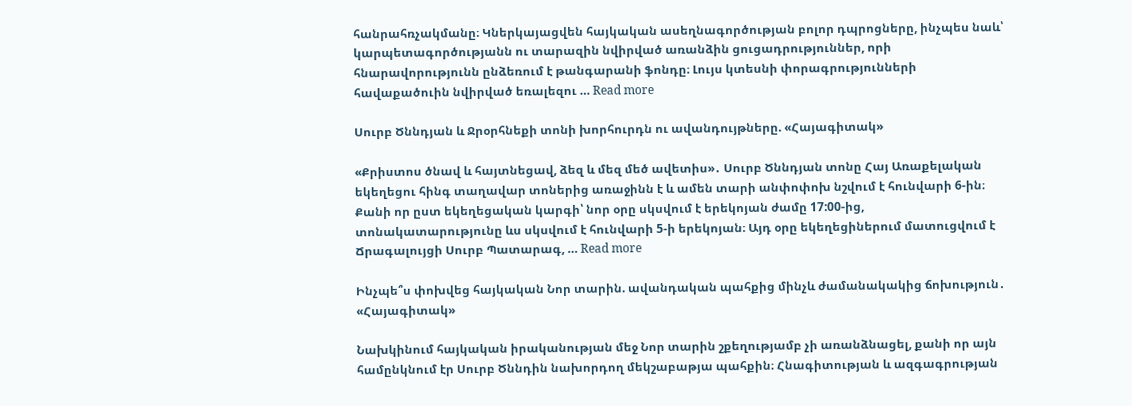հանրահռչակմանը։ Կներկայացվեն հայկական ասեղնագործության բոլոր դպրոցները, ինչպես նաև՝ կարպետագործությանն ու տարազին նվիրված առանձին ցուցադրություններ, որի հնարավորությունն ընձեռում է թանգարանի ֆոնդը։ Լույս կտեսնի փորագրությունների հավաքածուին նվիրված եռալեզու … Read more

Սուրբ Ծննդյան և Ջրօրհնեքի տոնի խորհուրդն ու ավանդույթները. «Հայագիտակ»

«Քրիստոս ծնավ և հայտնեցավ, ձեզ և մեզ մեծ ավետիս»․ Սուրբ Ծննդյան տոնը Հայ Առաքելական եկեղեցու հինգ տաղավար տոներից առաջինն է և ամեն տարի անփոփոխ նշվում է հունվարի 6-ին։ Քանի որ ըստ եկեղեցական կարգի՝ նոր օրը սկսվում է երեկոյան ժամը 17:00-ից, տոնակատարությունը ևս սկսվում է հունվարի 5-ի երեկոյան։ Այդ օրը եկեղեցիներում մատուցվում է Ճրագալույցի Սուրբ Պատարագ, … Read more

Ինչպե՞ս փոխվեց հայկական Նոր տարին. ավանդական պահքից մինչև ժամանակակից ճոխություն․ «Հայագիտակ»

Նախկինում հայկական իրականության մեջ Նոր տարին շքեղությամբ չի առանձնացել, քանի որ այն համընկնում էր Սուրբ Ծննդին նախորդող մեկշաբաթյա պահքին։ Հնագիտության և ազգագրության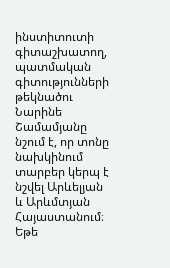ինստիտուտի գիտաշխատող, պատմական գիտությունների թեկնածու Նարինե Շամամյանը նշում է, որ տոնը նախկինում տարբեր կերպ է նշվել Արևելյան և Արևմտյան Հայաստանում։ Եթե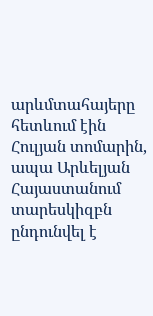արևմտահայերը հետևում էին Հուլյան տոմարին, ապա Արևելյան Հայաստանում տարեսկիզբն ընդունվել է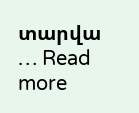տարվա … Read more